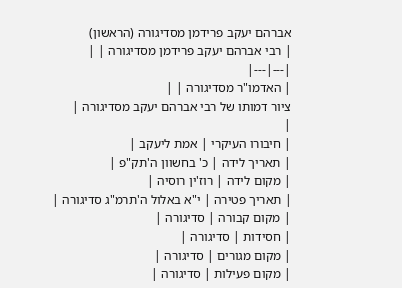אברהם יעקב פרידמן מסדיגורה (הראשון)
| רבי אברהם יעקב פרידמן מסדיגורה | |
|---|---|
| האדמו"ר מסדיגורה | |
ציור דמותו של רבי אברהם יעקב מסדיגורה |
|
| חיבורו העיקרי | אמת ליעקב |
| תאריך לידה | כ' בחשוון ה'תק"פ |
| מקום לידה | רוז'ין רוסיה |
| תאריך פטירה | י"א באלול ה'תרמ"ג סדיגורה |
| מקום קבורה | סדיגורה |
| חסידות | סדיגורה |
| מקום מגורים | סדיגורה |
| מקום פעילות | סדיגורה |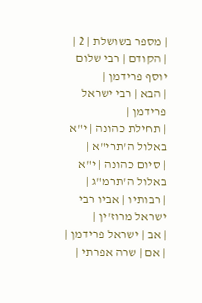| מספר בשושלת | 2 |
| הקודם | רבי שלום יוסף פרידמן |
| הבא | רבי ישראל פרידמן |
| תחילת כהונה | י"א באלול ה'תרי"א |
| סיום כהונה | י"א באלול ה'תרמ"ג |
| רבותיו | אביו רבי ישראל מרוז'ין |
| אב | ישראל פרידמן |
| אם | שרה אפרתי |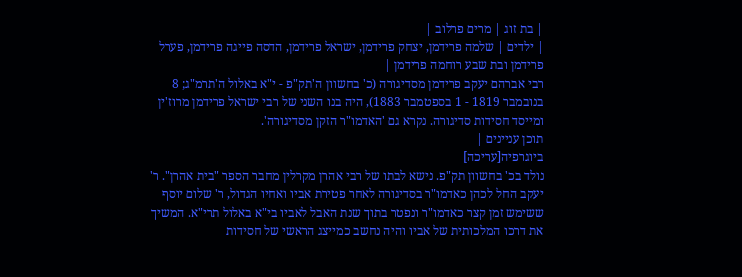| בת זוג | מרים פרלוב |
| ילדים | שלמה פרידמן, יצחק פרידמן, ישראל פרידמן, הדסה פייגה פרידמן, פערל פרידמן ובת שבע רוחמה פרידמן |
רבי אברהם יעקב פרידמן מסדיגורה (כ' בחשוון ה'תק"פ - י"א באלול ה'תרמ"ג; 8 בנובמבר 1819 - 1 בספטמבר 1883), היה בנו השני של רבי ישראל פרידמן מרוז'ין ומייסד חסידות סדיגורה. נקרא גם 'האדמו"ר הזקן מסדיגורה'.
תוכן עניינים |
ביוגרפיה[עריכה]
נולד בכ' בחשוון תק"פ. נישא לבתו של רבי אהרן מקרלין מחבר הספר "בית אהרן". ר' יעקב החל לכהן כאדמו"ר בסדיגורה לאחר פטירת אביו ואחיו הגדול, ר' שלום יוסף ששימש זמן קצר כאדמו"ר ונפטר בתוך שנת האבל לאביו בי"א באלול תרי"א. המשיך את דרכו המלכותית של אביו והיה נחשב כמייצג הראשי של חסידות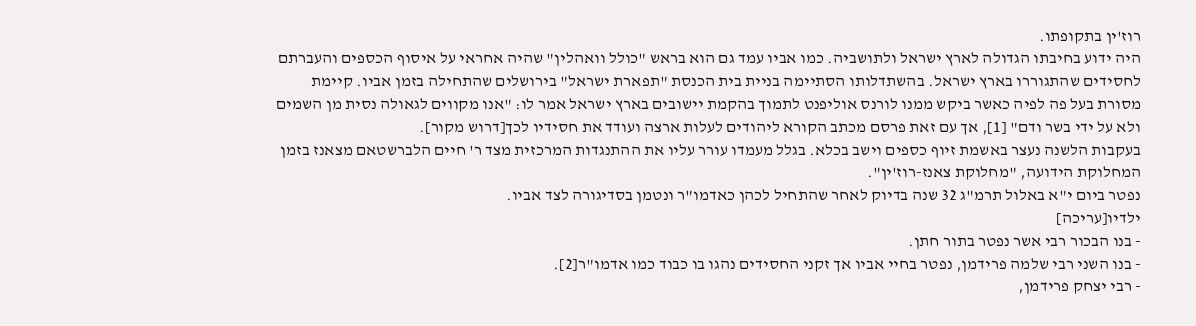רוז'ין בתקופתו.
היה ידוע בחיבתו הגדולה לארץ ישראל ולתושביה. כמו אביו עמד גם הוא בראש "כולל וואהלין" שהיה אחראי על איסוף הכספים והעברתם לחסידים שהתגוררו בארץ ישראל. בהשתדלותו הסתיימה בניית בית הכנסת "תפארת ישראל" בירושלים שהתחילה בזמן אביו. קיימת מסורת בעל פה לפיה כאשר ביקש ממנו לורנס אוליפנט לתמוך בהקמת יישובים בארץ ישראל אמר לו: "אנו מקווים לגאולה נסית מן השמים ולא על ידי בשר ודם" [1], אך עם זאת פרסם מכתב הקורא ליהודים לעלות ארצה ועודד את חסידיו לכך[דרוש מקור].
בעקבות הלשנה נעצר באשמת זיוף כספים וישב בכלא. בגלל מעמדו עורר עליו את ההתנגדות המרכזית מצד ר' חיים הלברשטאם מצאנז בזמן המחלוקת הידועה, "מחלוקת צאנז-רוז'ין".
נפטר ביום י"א באלול תרמ"ג 32 שנה בדיוק לאחר שהתחיל לכהן כאדמו"ר ונטמן בסדיגורה לצד אביו.
ילדיו[עריכה]
- בנו הבכור רבי אשר נפטר בתור חתן.
- בנו השני רבי שלמה פרידמן, נפטר בחיי אביו אך זקני החסידים נהגו בו כבוד כמו אדמו"ר[2].
- רבי יצחק פרידמן,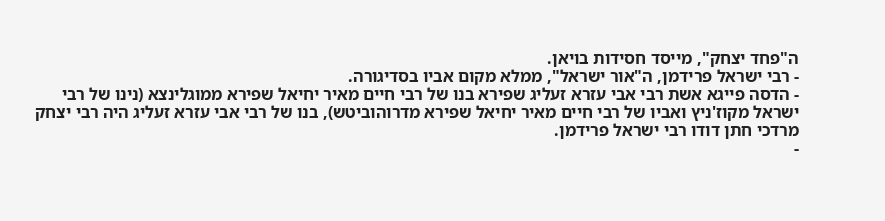ה"פחד יצחק", מייסד חסידות בויאן.
- רבי ישראל פרידמן, ה"אור ישראל", ממלא מקום אביו בסדיגורה.
- הדסה פייגא אשת רבי אבי עזרא זעליג שפירא בנו של רבי חיים מאיר יחיאל שפירא ממוגלינצא (נינו של רבי ישראל מקוז'ניץ ואביו של רבי חיים מאיר יחיאל שפירא מדרוהוביטש), בנו של רבי אבי עזרא זעליג היה רבי יצחק מרדכי חתן דודו רבי ישראל פרידמן.
-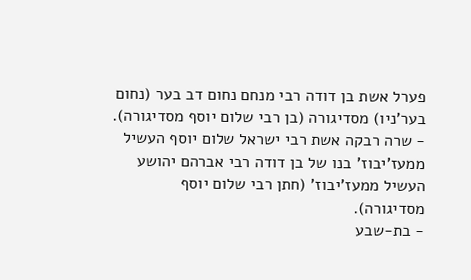פערל אשת בן דודה רבי מנחם נחום דב בער (נחום בער'ניו) מסדיגורה (בן רבי שלום יוסף מסדיגורה).
- שרה רבקה אשת רבי ישראל שלום יוסף העשיל ממעז'יבוז' בנו של בן דודה רבי אברהם יהושע העשיל ממעז'יבוז' (חתן רבי שלום יוסף מסדיגורה).
- בת-שבע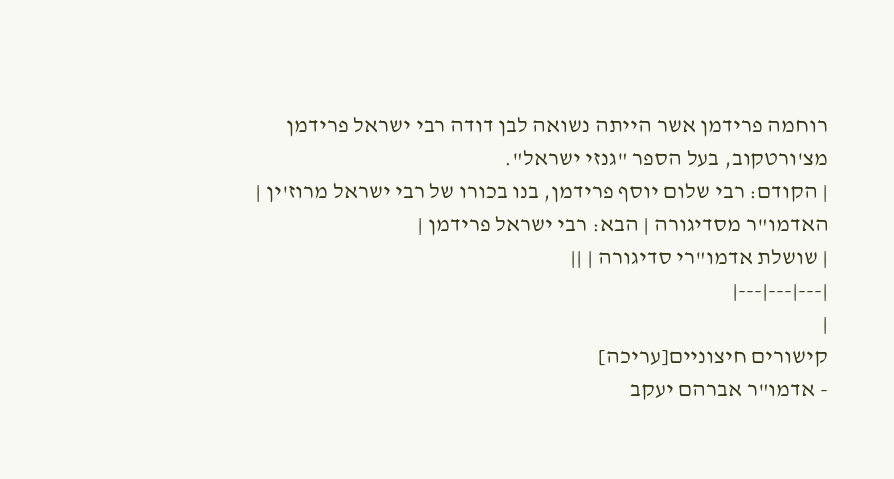רוחמה פרידמן אשר הייתה נשואה לבן דודה רבי ישראל פרידמן מצ'ורטקוב, בעל הספר "גנזי ישראל".
| הקודם: רבי שלום יוסף פרידמן, בנו בכורו של רבי ישראל מרוז'ין |
האדמו"ר מסדיגורה | הבא: רבי ישראל פרידמן |
| שושלת אדמו"רי סדיגורה | ||
|---|---|---|
|
קישורים חיצוניים[עריכה]
- אדמו"ר אברהם יעקב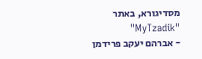מסדיגורא, באתר "MyTzadik"
- אברהם יעקב פרידמן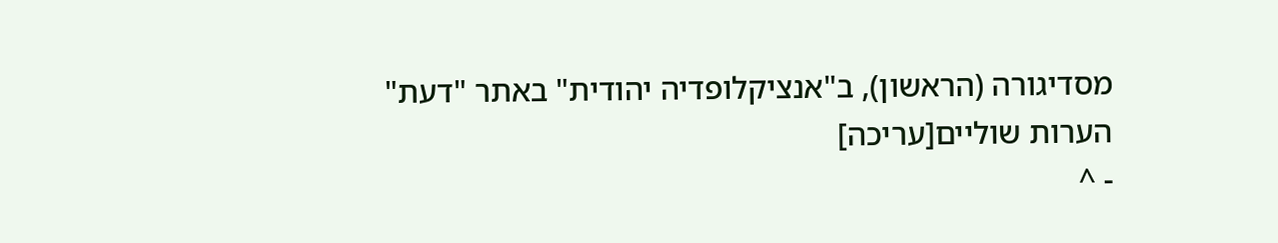מסדיגורה (הראשון), ב"אנציקלופדיה יהודית" באתר "דעת"
הערות שוליים[עריכה]
- ^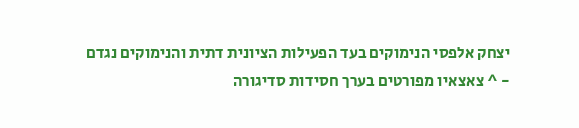יצחק אלפסי הנימוקים בעד הפעילות הציונית דתית והנימוקים נגדם
- ^ צאצאיו מפורטים בערך חסידות סדיגורה